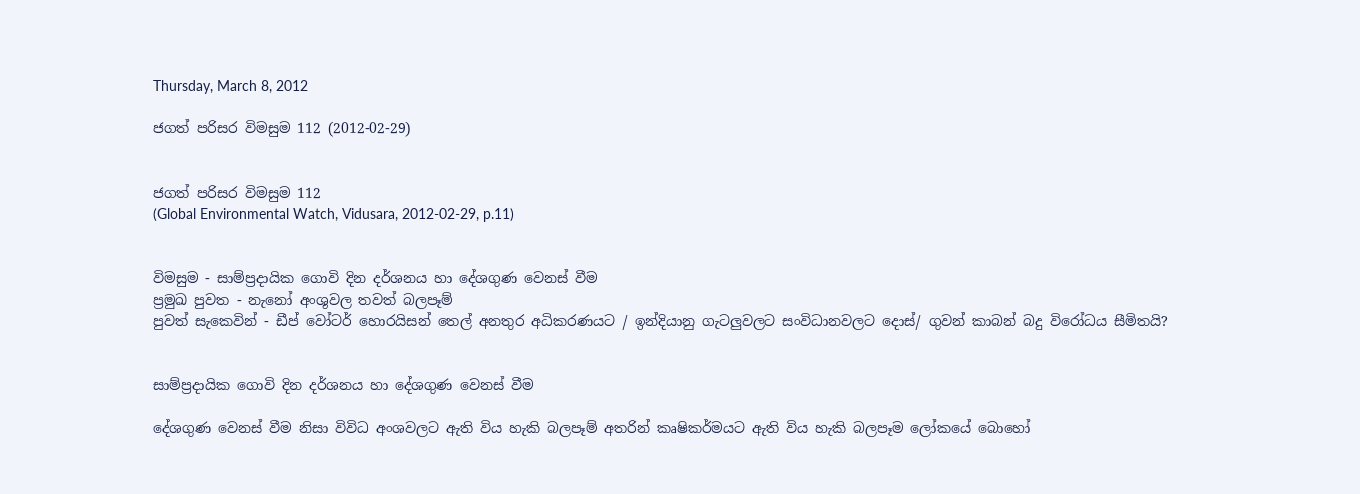Thursday, March 8, 2012

ජගත් පරිසර විමසුම 112 (2012-02-29)


ජගත් පරිසර විමසුම 112
(Global Environmental Watch, Vidusara, 2012-02-29, p.11)


විමසුම - සාම්ප්‍රදායික ගොවි දින දර්ශනය හා දේශගුණ වෙනස්‌ වීම
ප්‍රමුඛ පුවත - නැනෝ අංශුවල තවත් බලපෑම්
පුවත් සැකෙවින් - ඩීප් වෝටර් හොරයිසන් තෙල් අනතුර අධිකරණයට / ඉන්දියානු ගැටලුවලට සංවිධානවලට දොස්‌/ ගුවන් කාබන් බදු විරෝධය සීමිතයි?


සාම්ප්‍රදායික ගොවි දින දර්ශනය හා දේශගුණ වෙනස්‌ වීම

දේශගුණ වෙනස්‌ වීම නිසා විවිධ අංශවලට ඇති විය හැකි බලපෑම් අතරින් කෘෂිකර්මයට ඇති විය හැකි බලපෑම ලෝකයේ බොහෝ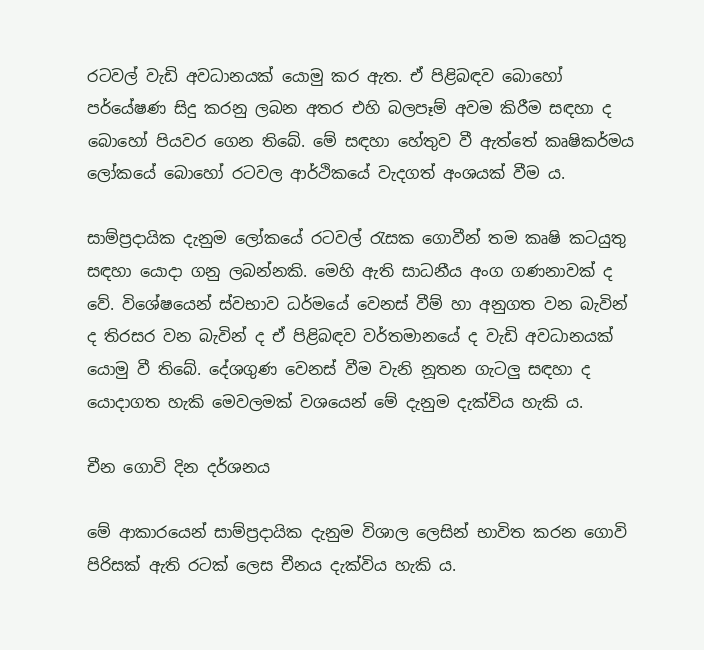රටවල් වැඩි අවධානයක්‌ යොමු කර ඇත. ඒ පිළිබඳව බොහෝ පර්යේෂණ සිදු කරනු ලබන අතර එහි බලපෑම් අවම කිරීම සඳහා ද බොහෝ පියවර ගෙන තිබේ. මේ සඳහා හේතුව වී ඇත්තේ කෘෂිකර්මය ලෝකයේ බොහෝ රටවල ආර්ථිකයේ වැදගත් අංශයක්‌ වීම ය.

සාම්ප්‍රදායික දැනුම ලෝකයේ රටවල් රැසක ගොවීන් තම කෘෂි කටයුතු සඳහා යොදා ගනු ලබන්නකි. මෙහි ඇති සාධනීය අංග ගණනාවක්‌ ද වේ. විශේෂයෙන් ස්‌වභාව ධර්මයේ වෙනස්‌ වීම් හා අනුගත වන බැවින් ද තිරසර වන බැවින් ද ඒ පිළිබඳව වර්තමානයේ ද වැඩි අවධානයක්‌ යොමු වී තිබේ. දේශගුණ වෙනස්‌ වීම වැනි නූතන ගැටලු සඳහා ද යොදාගත හැකි මෙවලමක්‌ වශයෙන් මේ දැනුම දැක්‌විය හැකි ය.

චීන ගොවි දින දර්ශනය

මේ ආකාරයෙන් සාම්ප්‍රදායික දැනුම විශාල ලෙසින් භාවිත කරන ගොවි පිරිසක්‌ ඇති රටක්‌ ලෙස චීනය දැක්‌විය හැකි ය.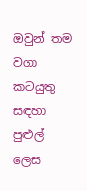ඔවුන් තම වගා කටයුතු සඳහා පුළුල් ලෙස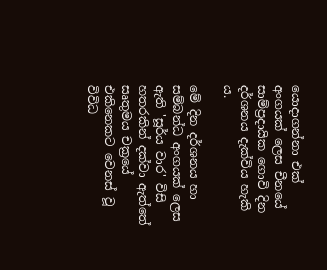යොදාගන්නා එක්‌ අංගයක්‌ ලෙස චීනයේ සාම්ප්‍රදායික ගොවි දින දර්ශනය දැක්‌විය හැකි ය.

මේ දින දර්ශනය හා සම්බන්ධ අංගයක්‌ ලෙස ඇති 'සූර්ය වාර' විසි හතරකින් දක්‌වා ඇත්තේ සෘතුමය චක්‍රයේ එකිනෙකට වෙනස්‌ වූ විවිධ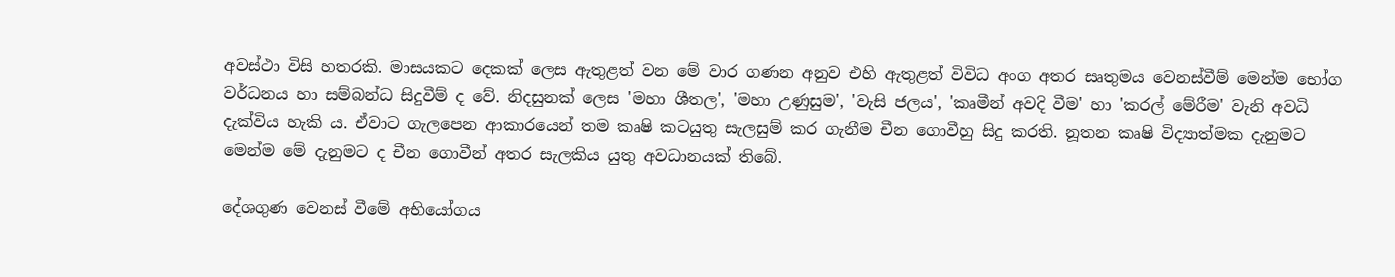අවස්‌ථා විසි හතරකි. මාසයකට දෙකක්‌ ලෙස ඇතුළත් වන මේ වාර ගණන අනුව එහි ඇතුළත් විවිධ අංග අතර සෘතුමය වෙනස්‌වීම් මෙන්ම භෝග වර්ධනය හා සම්බන්ධ සිදුවීම් ද වේ. නිදසුනක්‌ ලෙස 'මහා ශීතල', 'මහා උණුසුම', 'වැසි ජලය', 'කෘමීන් අවදි වීම' හා 'කරල් මේරීම' වැනි අවධි දැක්‌විය හැකි ය. ඒවාට ගැලපෙන ආකාරයෙන් තම කෘෂි කටයුතු සැලසුම් කර ගැනීම චීන ගොවීහු සිදු කරති. නූතන කෘෂි විද්‍යාත්මක දැනුමට මෙන්ම මේ දැනුමට ද චීන ගොවීන් අතර සැලකිය යුතු අවධානයක්‌ තිබේ.

දේශගුණ වෙනස්‌ වීමේ අභියෝගය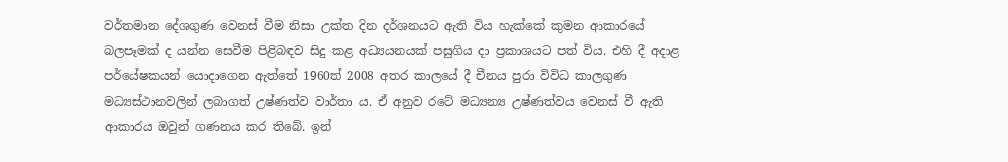වර්තමාන දේශගුණ වෙනස්‌ වීම නිසා උක්‌ත දින දර්ශනයට ඇති විය හැක්‌කේ කුමන ආකාරයේ බලපෑමක්‌ ද යන්න සෙවීම පිළිබඳව සිදු කළ අධ්‍යයනයක්‌ පසුගිය දා ප්‍රකාශයට පත් විය. එහි දී අදාළ පර්යේෂකයන් යොදාගෙන ඇත්තේ 1960ත් 2008 අතර කාලයේ දී චීනය පුරා විවිධ කාලගුණ මධ්‍යස්‌ථානවලින් ලබාගත් උෂ්ණත්ව වාර්තා ය. ඒ අනුව රටේ මධ්‍යන්‍ය උෂ්ණත්වය වෙනස්‌ වී ඇති ආකාරය ඔවුන් ගණනය කර තිබේ. ඉන්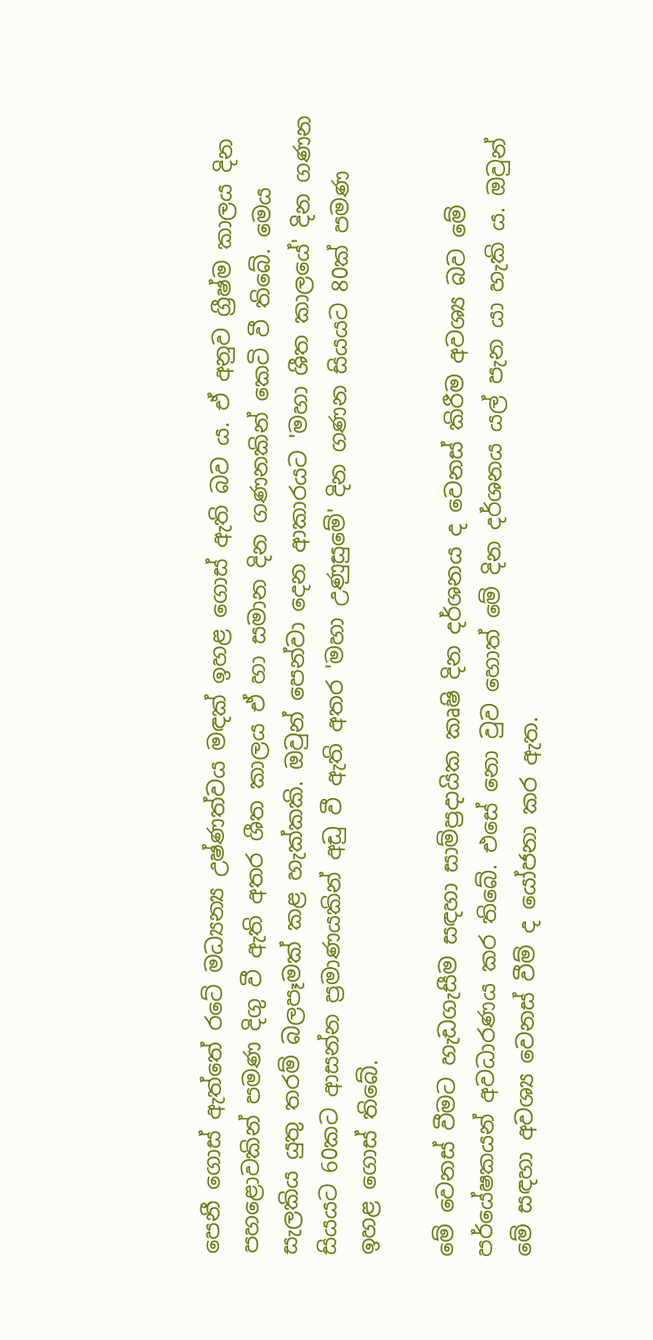පෙනී ගොස්‌ ඇත්තේ රටේ මධ්‍යන්‍ය උෂ්ණත්වය මඳක්‌ ඉහළ ගොස්‌ ඇති බව ය. ඒ අනුව ග්‍රීෂ්ම කාලය දින පහළොවකින් පමණ දිගු වී ඇති අතර ශීත කාලය ඒ හා සමාන දින ගණනකින් කෙටි වී තිබේ. මෙය සැලකිය යුතු තරම් බලපෑමක්‌ කළ හැක්‌කකි. ඔවුන් පෙන්වා දෙන ආකාරයට 'මහා ශීත කාලයේ' දින ගණන සියයට 60කට ආසන්න ප්‍රමාණයකින් අඩු වී ඇති අතර 'මහා උණුසුමේ' දින ගණන සියයට 80ක්‌ පමණ ඉහළ ගොස්‌ තිබේ.

මේ වෙනස්‌ වීමට හැඩගැසීම සඳහා සාම්ප්‍රදායික කෘෂි දින දර්ශනය ද වෙනස්‌ කිරීම අවශ්‍ය බව මේ පර්යේෂකයන් අවධාරණය කර තිබේ. එසේ නො වුව හොත් මේ දින දර්ශනය යල් පැන යා හැකි ය. ඔවුන් මේ සඳහා අවශ්‍ය වෙනස්‌ වීම් ද යෝජනා කර ඇත.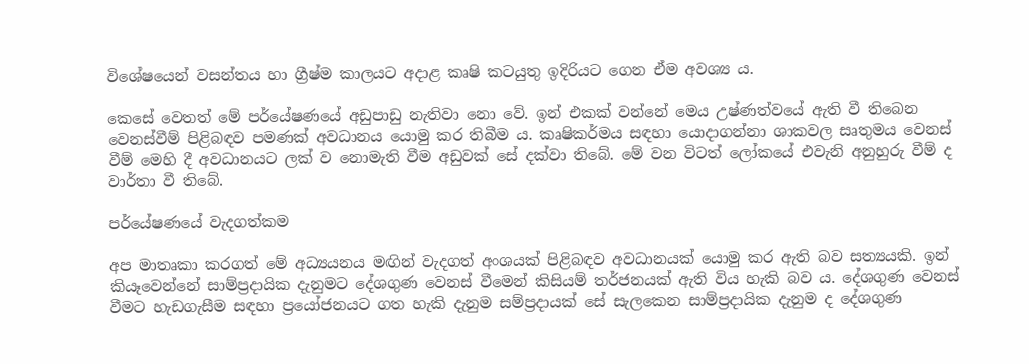විශේෂයෙන් වසන්තය හා ග්‍රීෂ්ම කාලයට අදාළ කෘෂි කටයුතු ඉදිරියට ගෙන ඒම අවශ්‍ය ය.

කෙසේ වෙතත් මේ පර්යේෂණයේ අඩුපාඩු නැතිවා නො වේ. ඉන් එකක්‌ වන්නේ මෙය උෂ්ණත්වයේ ඇති වී තිබෙන වෙනස්‌වීම් පිළිබඳව පමණක්‌ අවධානය යොමු කර තිබීම ය. කෘෂිකර්මය සඳහා යොදාගන්නා ශාකවල සෘතුමය වෙනස්‌ වීම් මෙහි දී අවධානයට ලක්‌ ව නොමැති වීම අඩුවක්‌ සේ දක්‌වා තිබේ. මේ වන විටත් ලෝකයේ එවැනි අනුහුරු වීම් ද වාර්තා වී තිබේ.

පර්යේෂණයේ වැදගත්කම

අප මාතෘකා කරගත් මේ අධ්‍යයනය මඟින් වැදගත් අංශයක්‌ පිළිබඳව අවධානයක්‌ යොමු කර ඇති බව සත්‍යයකි. ඉන් කියෑවෙන්නේ සාම්ප්‍රදායික දැනුමට දේශගුණ වෙනස්‌ වීමෙන් කිසියම් තර්ජනයක්‌ ඇති විය හැකි බව ය. දේශගුණ වෙනස්‌ වීමට හැඩගැසීම සඳහා ප්‍රයෝජනයට ගත හැකි දැනුම සම්ප්‍රදායක්‌ සේ සැලකෙන සාම්ප්‍රදායික දැනුම ද දේශගුණ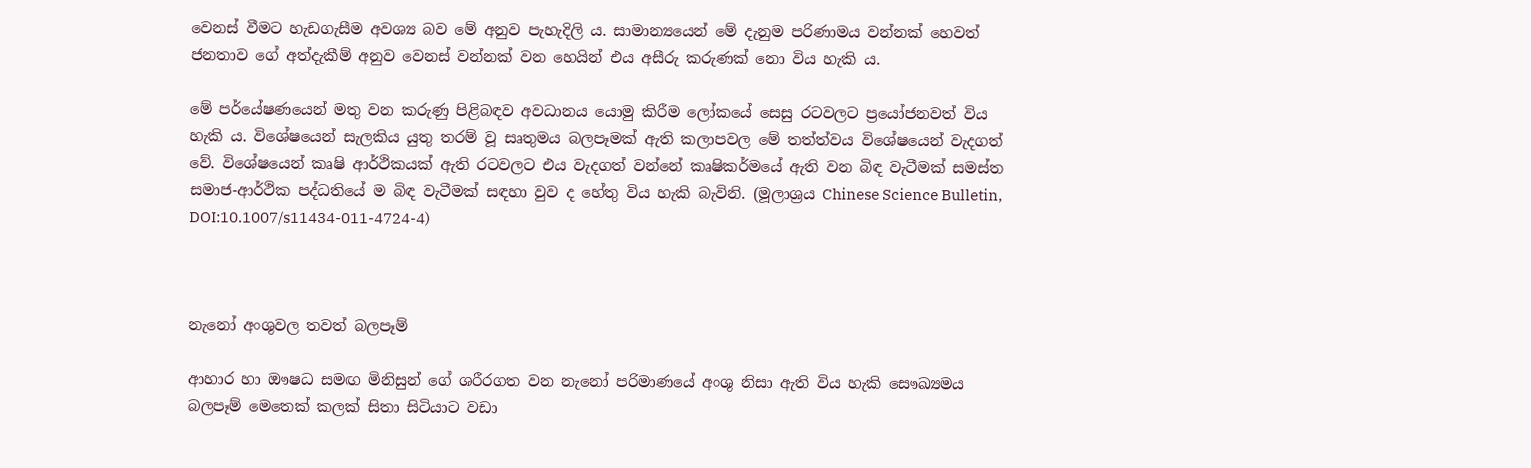වෙනස්‌ වීමට හැඩගැසීම අවශ්‍ය බව මේ අනුව පැහැදිලි ය. සාමාන්‍යයෙන් මේ දැනුම පරිණාමය වන්නක්‌ හෙවත් ජනතාව ගේ අත්දැකීම් අනුව වෙනස්‌ වන්නක්‌ වන හෙයින් එය අසීරු කරුණක්‌ නො විය හැකි ය.

මේ පර්යේෂණයෙන් මතු වන කරුණු පිළිබඳව අවධානය යොමු කිරීම ලෝකයේ සෙසු රටවලට ප්‍රයෝජනවත් විය හැකි ය. විශේෂයෙන් සැලකිය යුතු තරම් වූ සෘතුමය බලපෑමක්‌ ඇති කලාපවල මේ තත්ත්වය විශේෂයෙන් වැදගත් වේ. විශේෂයෙන් කෘෂි ආර්ථිකයක්‌ ඇති රටවලට එය වැදගත් වන්නේ කෘෂිකර්මයේ ඇති වන බිඳ වැටීමක්‌ සමස්‌ත සමාජ-ආර්ථික පද්ධතියේ ම බිඳ වැටීමක්‌ සඳහා වුව ද හේතු විය හැකි බැවිනි. (මූලාශ්‍රය Chinese Science Bulletin, DOI:10.1007/s11434-011-4724-4)



නැනෝ අංශුවල තවත් බලපෑම්

ආහාර හා ඖෂධ සමඟ මිනිසුන් ගේ ශරීරගත වන නැනෝ පරිමාණයේ අංශු නිසා ඇති විය හැකි සෞඛ්‍යමය බලපෑම් මෙතෙක්‌ කලක්‌ සිතා සිටියාට වඩා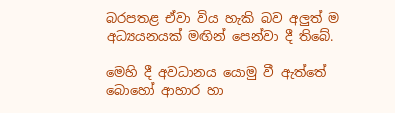බරපතළ ඒවා විය හැකි බව අලුත් ම අධ්‍යයනයක්‌ මඟින් පෙන්වා දී තිබේ.

මෙහි දී අවධානය යොමු වී ඇත්තේ බොහෝ ආහාර හා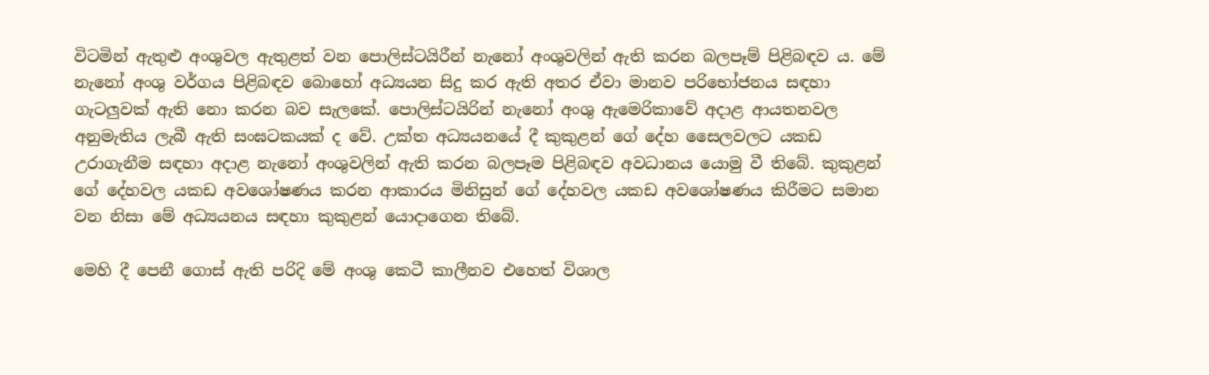විටමින් ඇතුළු අංශුවල ඇතුළත් වන පොලිස්‌ටයිරීන් නැනෝ අංශුවලින් ඇති කරන බලපෑම් පිළිබඳව ය. මේ නැනෝ අංශු වර්ගය පිළිබඳව බොහෝ අධ්‍යයන සිදු කර ඇති අතර ඒවා මානව පරිභෝජනය සඳහා ගැටලුවක්‌ ඇති නො කරන බව සැලකේ. පොලිස්‌ටයිරින් නැනෝ අංශු ඇමෙරිකාවේ අදාළ ආයතනවල අනුමැතිය ලැබී ඇති සංඝටකයක්‌ ද වේ. උක්‌ත අධ්‍යයනයේ දී කුකුළන් ගේ දේහ සෛලවලට යකඩ උරාගැනීම සඳහා අදාළ නැනෝ අංශුවලින් ඇති කරන බලපෑම පිළිබඳව අවධානය යොමු වී තිබේ. කුකුළන් ගේ දේහවල යකඩ අවශෝෂණය කරන ආකාරය මිනිසුන් ගේ දේහවල යකඩ අවශෝෂණය කිරීමට සමාන වන නිසා මේ අධ්‍යයනය සඳහා කුකුළන් යොදාගෙන තිබේ.

මෙහි දී පෙනී ගොස්‌ ඇති පරිදි මේ අංශු කෙටී කාලීනව එහෙත් විශාල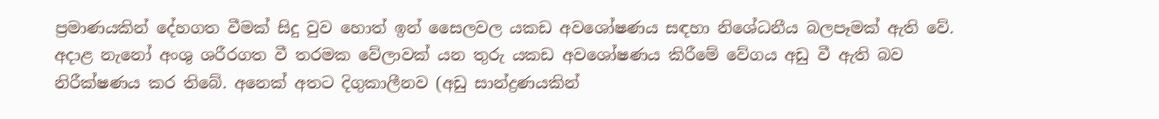ප්‍රමාණයකින් දේහගත වීමක්‌ සිදු වුව හොත් ඉන් සෛලවල යකඩ අවශෝෂණය සඳහා නිශේධනීය බලපෑමක්‌ ඇති වේ. අදාළ නැනෝ අංශු ශරීරගත වී තරමක වේලාවක්‌ යන තුරු යකඩ අවශෝෂණය කිරීමේ වේගය අඩු වී ඇති බව නිරීක්‌ෂණය කර තිබේ. අනෙක්‌ අතට දිගුකාලීනව (අඩු සාන්ද්‍රණයකින්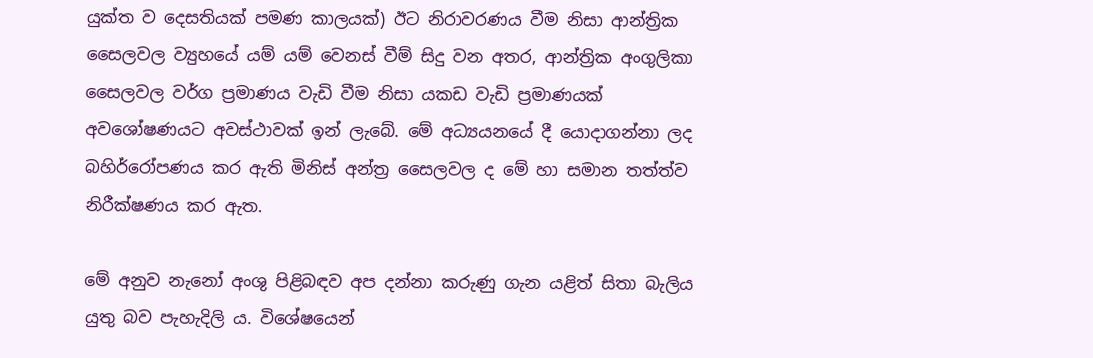යුක්‌ත ව දෙසතියක්‌ පමණ කාලයක්‌) ඊට නිරාවරණය වීම නිසා ආන්ත්‍රික සෛලවල ව්‍යුහයේ යම් යම් වෙනස්‌ වීම් සිදු වන අතර, ආන්ත්‍රික අංගුලිකා සෛලවල වර්ග ප්‍රමාණය වැඩි වීම නිසා යකඩ වැඩි ප්‍රමාණයක්‌ අවශෝෂණයට අවස්‌ථාවක්‌ ඉන් ලැබේ. මේ අධ්‍යයනයේ දී යොදාගන්නා ලද බහිර්රෝපණය කර ඇති මිනිස්‌ අන්ත්‍ර සෛලවල ද මේ හා සමාන තත්ත්ව නිරීක්‌ෂණය කර ඇත.

මේ අනුව නැනෝ අංශු පිළිබඳව අප දන්නා කරුණු ගැන යළිත් සිතා බැලිය යුතු බව පැහැදිලි ය. විශේෂයෙන්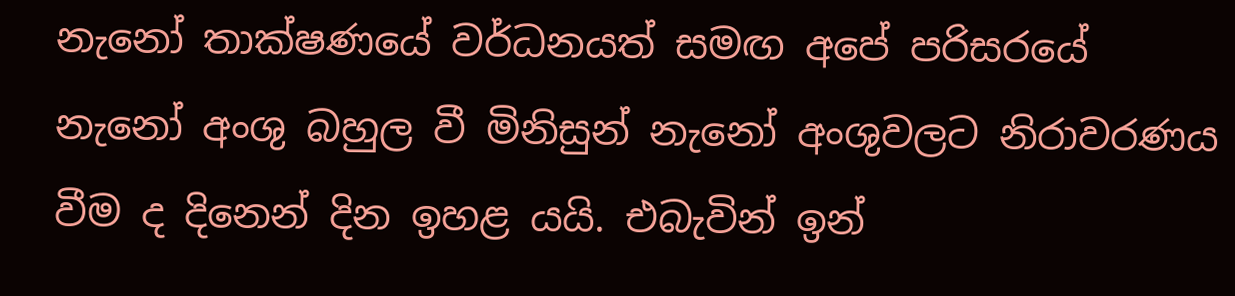නැනෝ තාක්‌ෂණයේ වර්ධනයත් සමඟ අපේ පරිසරයේ නැනෝ අංශු බහුල වී මිනිසුන් නැනෝ අංශුවලට නිරාවරණය වීම ද දිනෙන් දින ඉහළ යයි. එබැවින් ඉන්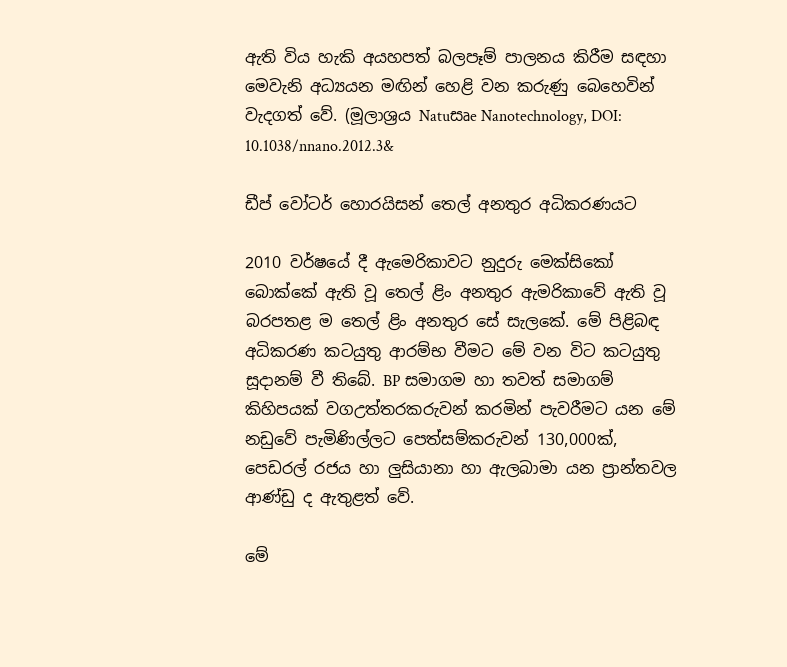ඇති විය හැකි අයහපත් බලපෑම් පාලනය කිරීම සඳහා මෙවැනි අධ්‍යයන මඟින් හෙළි වන කරුණු බෙහෙවින් වැදගත් වේ. (මූලාශ්‍රය Natuසෘe Nanotechnology, DOI:
10.1038/nnano.2012.3&

ඩීප් වෝටර් හොරයිසන් තෙල් අනතුර අධිකරණයට

2010 වර්ෂයේ දී ඇමෙරිකාවට නුදුරු මෙක්‌සිකෝ බොක්‌කේ ඇති වූ තෙල් ළිං අනතුර ඇමරිකාවේ ඇති වූ බරපතළ ම තෙල් ළිං අනතුර සේ සැලකේ. මේ පිළිබඳ අධිකරණ කටයුතු ආරම්භ වීමට මේ වන විට කටයුතු සූදානම් වී තිබේ. BP සමාගම හා තවත් සමාගම් කිහිපයක්‌ වගඋත්තරකරුවන් කරමින් පැවරීමට යන මේ නඩුවේ පැමිණිල්ලට පෙත්සම්කරුවන් 130,000ක්‌, පෙඩරල් රජය හා ලුසියානා හා ඇලබාමා යන ප්‍රාන්තවල ආණ්‌ඩු ද ඇතුළත් වේ.

මේ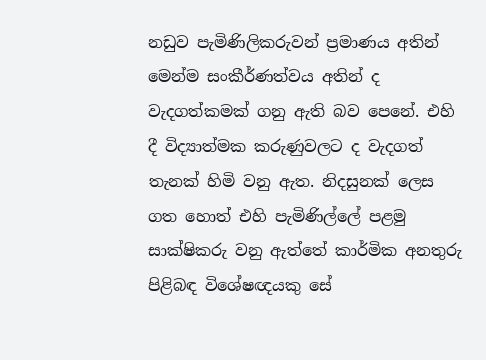නඩුව පැමිණිලිකරුවන් ප්‍රමාණය අතින් මෙන්ම සංකීර්ණත්වය අතින් ද වැදගත්කමක්‌ ගනු ඇති බව පෙනේ. එහි දී විද්‍යාත්මක කරුණුවලට ද වැදගත් තැනක්‌ හිමි වනු ඇත. නිදසුනක්‌ ලෙස ගත හොත් එහි පැමිණිල්ලේ පළමු සාක්‌ෂිකරු වනු ඇත්තේ කාර්මික අනතුරු පිළිබඳ විශේෂඥයකු සේ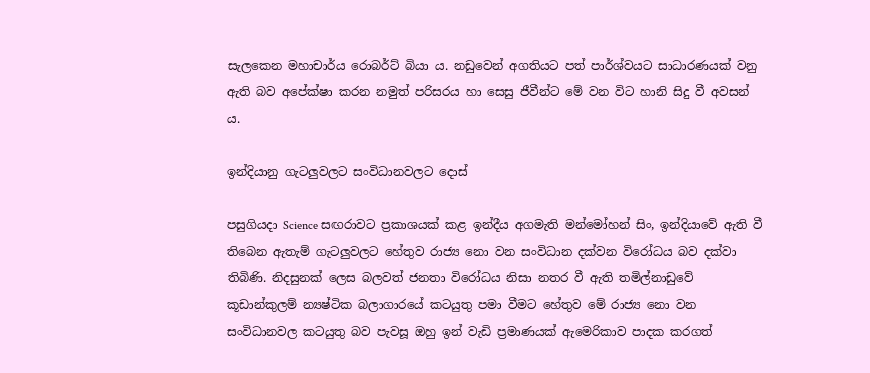සැලකෙන මහාචාර්ය රොබර්ට්‌ බියා ය. නඩුවෙන් අගතියට පත් පාර්ශ්වයට සාධාරණයක්‌ වනු ඇති බව අපේක්‌ෂා කරන නමුත් පරිසරය හා සෙසු ජීවීන්ට මේ වන විට හානි සිදු වී අවසන් ය.

ඉන්දියානු ගැටලුවලට සංවිධානවලට දොස්‌

පසුගියදා Science සඟරාවට ප්‍රකාශයක්‌ කළ ඉන්දීය අගමැති මන්මෝහන් සිං, ඉන්දියාවේ ඇති වී තිබෙන ඇතැම් ගැටලුවලට හේතුව රාජ්‍ය නො වන සංවිධාන දක්‌වන විරෝධය බව දක්‌වා තිබිණි. නිදසුනක්‌ ලෙස බලවත් ජනතා විරෝධය නිසා නතර වී ඇති තමිල්නාඩුවේ කූඩාන්කුලම් න්‍යෂ්ටික බලාගාරයේ කටයුතු පමා වීමට හේතුව මේ රාජ්‍ය නො වන සංවිධානවල කටයුතු බව පැවසූ ඔහු ඉන් වැඩි ප්‍රමාණයක්‌ ඇමෙරිකාව පාදක කරගත්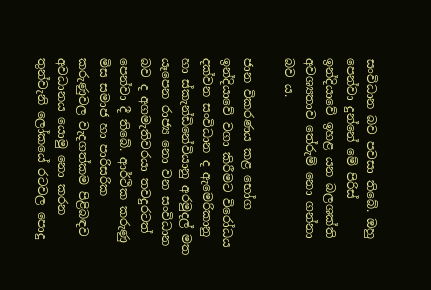සංවිධාන බව පවසා තිබේ. ඔහු පෙන්වා දුන්නේ මේ පිරිස්‌ ඉන්දියාවේ ඉහළ යන බලශක්‌ති අවශ්‍යතාව තේරුම් නො ගන්නා බව ය.

ජාන විකරණය කළ භෝග ඉන්දියාවේ වගා කිරීමට විරෝධය දක්‌වන සංවිධාන ද ඇමෙරිකානු හා ස්‌කැන්ඩිනේවියානු අරමුදල් මත යෑපෙන රාජ්‍ය නො වන සංවිධාන බව ද අගමැතිවරයා තවදුරටත් පෙන්වා දී තිබේ. ආර්ථික කරුණු මිස සමාජ හා පාරිසරික කරුණුවල වැදගත්කම පිළිබඳව අවධානය යොමු නො කරන තුන්වැනි ලෝකයේ රටවල පොදු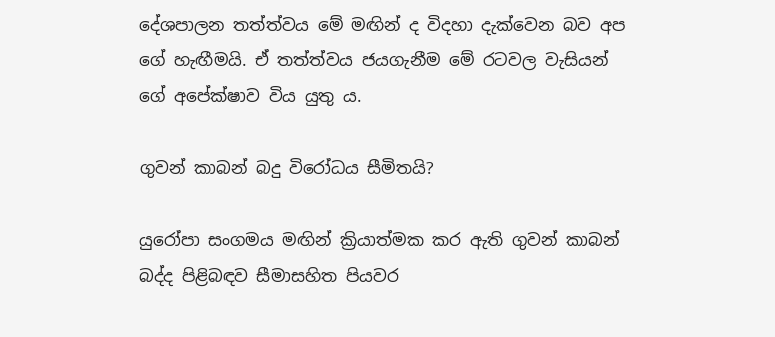දේශපාලන තත්ත්වය මේ මඟින් ද විදහා දැක්‌වෙන බව අප ගේ හැඟීමයි. ඒ තත්ත්වය ජයගැනීම මේ රටවල වැසියන් ගේ අපේක්‌ෂාව විය යුතු ය.

ගුවන් කාබන් බදු විරෝධය සීමිතයි?

යුරෝපා සංගමය මඟින් ක්‍රියාත්මක කර ඇති ගුවන් කාබන් බද්ද පිළිබඳව සීමාසහිත පියවර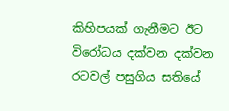කිහිපයක්‌ ගැනීමට ඊට විරෝධය දක්‌වන දක්‌වන රටවල් පසුගිය සතියේ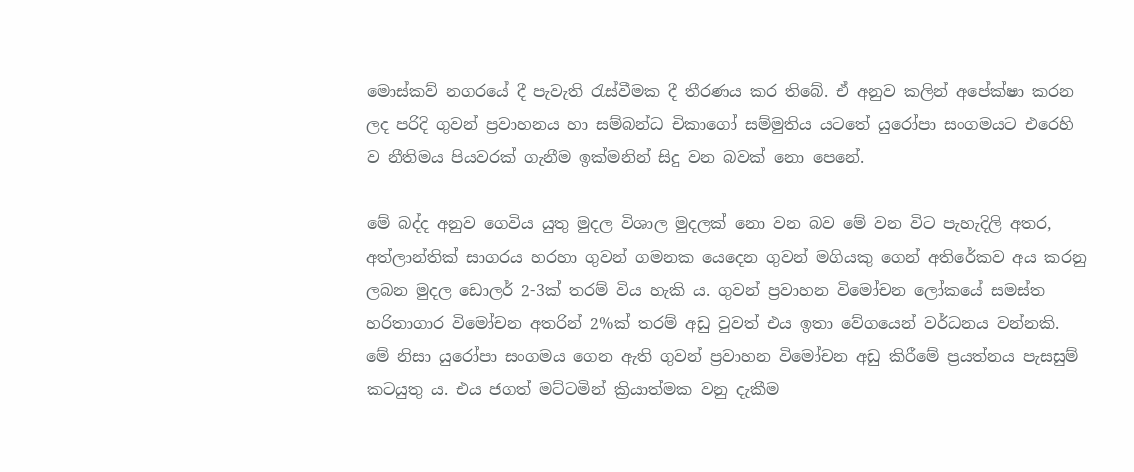මොස්‌කව් නගරයේ දී පැවැති රැස්‌වීමක දී තීරණය කර තිබේ. ඒ අනුව කලින් අපේක්‌ෂා කරන ලද පරිදි ගුවන් ප්‍රවාහනය හා සම්බන්ධ චිකාගෝ සම්මුතිය යටතේ යුරෝපා සංගමයට එරෙහි ව නීතිමය පියවරක්‌ ගැනීම ඉක්‌මනින් සිදු වන බවක්‌ නො පෙනේ.

මේ බද්ද අනුව ගෙවිය යුතු මුදල විශාල මුදලක්‌ නො වන බව මේ වන විට පැහැදිලි අතර, අත්ලාන්තික්‌ සාගරය හරහා ගුවන් ගමනක යෙදෙන ගුවන් මගියකු ගෙන් අතිරේකව අය කරනු ලබන මුදල ඩොලර් 2-3ක්‌ තරම් විය හැකි ය. ගුවන් ප්‍රවාහන විමෝචන ලෝකයේ සමස්‌ත හරිතාගාර විමෝචන අතරින් 2%ක්‌ තරම් අඩු වුවත් එය ඉතා වේගයෙන් වර්ධනය වන්නකි. මේ නිසා යුරෝපා සංගමය ගෙන ඇති ගුවන් ප්‍රවාහන විමෝචන අඩු කිරීමේ ප්‍රයත්නය පැසසුම් කටයුතු ය. එය ජගත් මට්‌ටමින් ක්‍රියාත්මක වනු දැකීම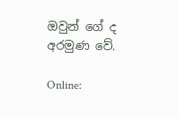ඔවුන් ගේ ද අරමුණ වේ.

Online: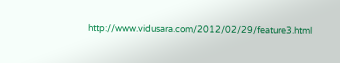http://www.vidusara.com/2012/02/29/feature3.html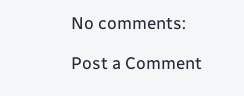No comments:

Post a Comment